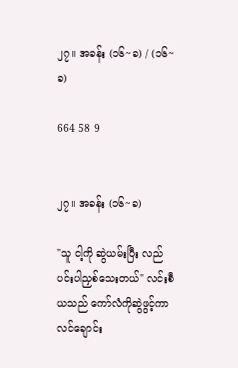၂၇။ အခန်း (၁၆~ခ) / (၁၆~ခ)

664 58 9


၂၇။ အခန်း (၁၆~ခ)

"သူ ငါ့ကို ဆွဲယမ်းပြီး လည်ပင်းပါညှစ်သေးတယ်" လင်းစီယသည် ကော်လံကိုဆွဲဖွင့်ကာ လင်ချောင်း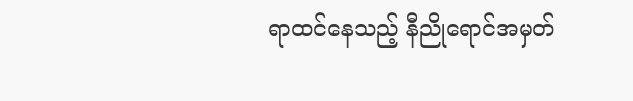ရာထင်နေသည့် နီညိုရောင်အမှတ်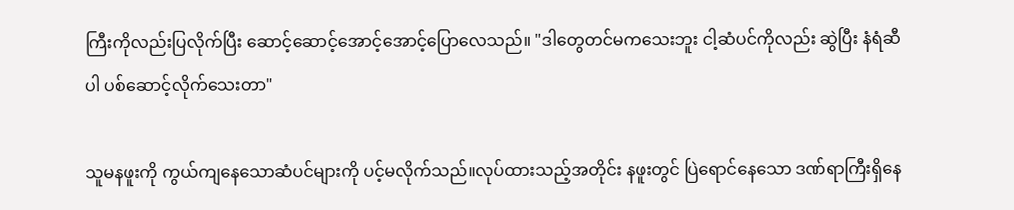ကြီးကိုလည်းပြလိုက်ပြီး ဆောင့်ဆောင့်အောင့်အောင့်ပြောလေသည်။ "ဒါတွေတင်မကသေးဘူး ငါ့ဆံပင်ကိုလည်း ဆွဲပြီး နံရံဆီပါ ပစ်ဆောင့်လိုက်သေးတာ"

သူမနဖူးကို ကွယ်ကျနေသောဆံပင်များကို ပင့်မလိုက်သည်။လုပ်ထားသည့်အတိုင်း နဖူးတွင် ပြဲရောင်နေသော ဒဏ်ရာကြီးရှိနေ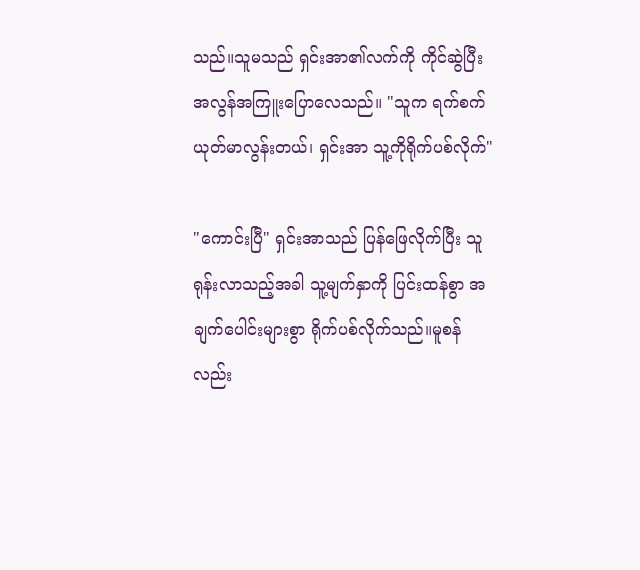သည်။သူမသည် ရှင်းအာ၏လက်ကို ကိုင်ဆွဲပြီး အလွန်အကြူးပြောလေသည်။ "သူက ရက်စက်ယုတ်မာလွန်းတယ်၊ ရှင်းအာ သူ့ကိုရိုက်ပစ်လိုက်"

"ကောင်းပြီ" ရှင်းအာသည် ပြန်ဖြေလိုက်ပြီး သူရုန်းလာသည့်အခါ သူ့မျက်နှာကို ပြင်းထန်စွာ အချက်ပေါင်းများစွာ ရိုက်ပစ်လိုက်သည်။မူစန် လည်း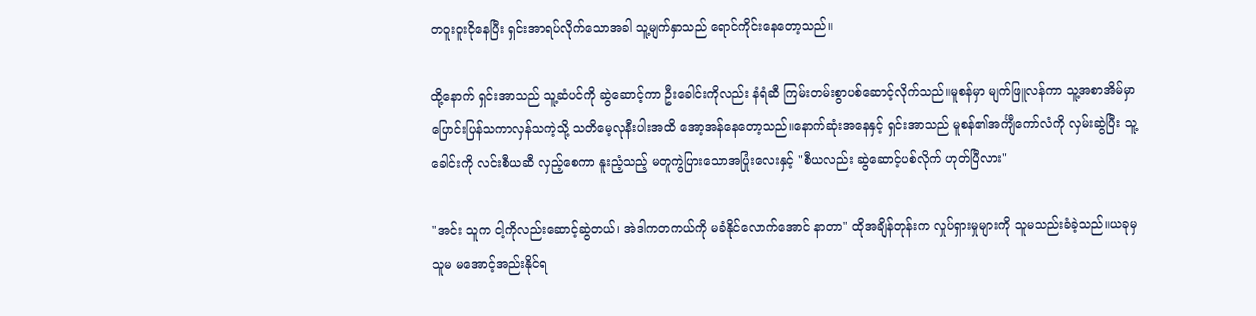တဝူးဝူးငိုနေပြီး ရှင်းအာရပ်လိုက်သောအခါ သူ့မျက်နှာသည် ရောင်ကိုင်းနေတော့သည်။

ထို့နောက် ရှင်းအာသည် သူ့ဆံပင်ကို ဆွဲဆောင့်ကာ ဦးခေါင်းကိုလည်း နံရံဆီ ကြမ်းတမ်းစွာပစ်ဆောင့်လိုက်သည်။မူစန်မှာ မျက်ဖြူလန်ကာ သူ့အစာအိမ်မှာ ပြောင်းပြန်သကာလှန်သကဲ့သို့ သတိမေ့လုနီးပါးအထိ အော့အန်နေတော့သည်။နောက်ဆုံးအနေနှင့် ရှင်းအာသည် မူစန်၏အင်္ကျီကော်လံကို လှမ်းဆွဲပြီး သူ့ခေါင်းကို လင်းစီယဆီ လှည့်စေကာ နူးညံ့သည့် မတူကွဲပြားသောအပြုံးလေးနှင့် "စီယလည်း ဆွဲဆောင့်ပစ်လိုက် ဟုတ်ပြီလား"

"အင်း သူက ငါ့ကိုလည်းဆောင့်ဆွဲတယ်၊ အဲဒါကတကယ်ကို မခံနိုင်လောက်အောင် နာတာ" ထိုအချိန်တုန်းက လှုပ်ရှားမှုများကို သူမသည်းခံခဲ့သည်။ယခုမှ သူမ မအောင့်အည်းနိုင်ရ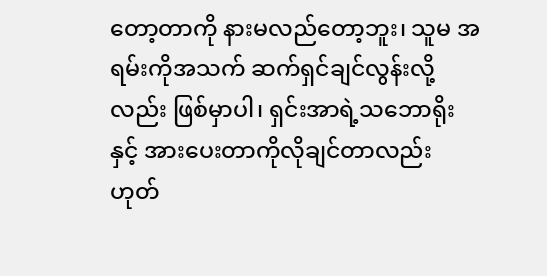တော့တာကို နားမလည်တော့ဘူး၊ သူမ အရမ်းကိုအသက် ဆက်ရှင်ချင်လွန်းလို့လည်း ဖြစ်မှာပါ၊ ရှင်းအာရဲ့သဘောရိုးနှင့် အားပေးတာကိုလိုချင်တာလည်း ဟုတ်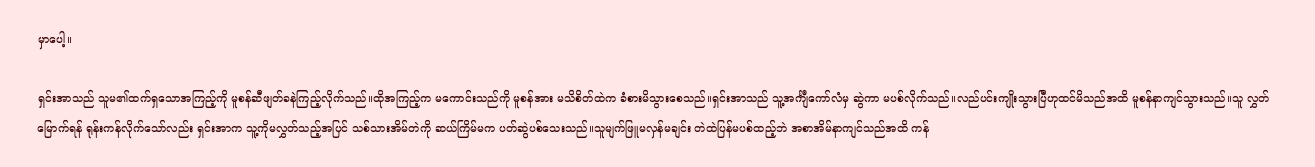မှာပေါ့။

ရှင်းအာသည် သူမ၏ထက်ရှသောအကြည့်ကို မူစန်ဆီဖျတ်ခနဲကြည့်လိုက်သည်။ထိုအကြည့်က မကောင်းသည်ကို မူစန်အား မသိစိတ်ထဲက ခံစားမိသွားစေသည်။ရှင်းအာသည် သူ့အင်္ကျီကော်လံမှ ဆွဲကာ မပစ်လိုက်သည်။လည်ပင်းကျိုးသွားပြီဟုထင်မိသည်အထိ မူစန်နာကျင်သွားသည်။သူ လွှတ်မြောက်ရန် ရုန်းကန်လိုက်သော်လည်း ရှင်းအာက သူ့ကိုမလွှတ်သည့်အပြင် သစ်သားအိမ်တဲကို ဆယ်ကြိမ်မက ပတ်ဆွဲပစ်သေးသည်။သူမျက်ဖြူမလှန်မချင်း တဲထဲပြန်မပစ်ထည့်ဘဲ အစာအိမ်နာကျင်သည်အထိ ကန်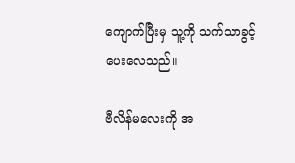ကျောက်ပြီးမှ သူ့ကို သက်သာခွင့်ပေးလေသည်။

ဗီလိန်မလေးကို အ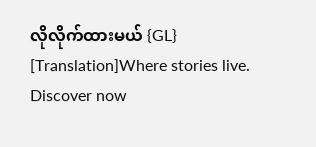လိုလိုက်ထားမယ် {GL} [Translation]Where stories live. Discover now